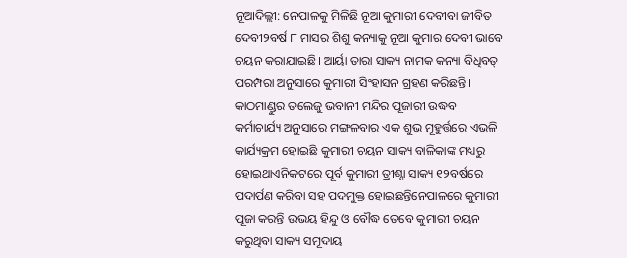ନୂଆଦିଲ୍ଲୀ: ନେପାଳକୁ ମିଳିଛି ନୂଆ କୁମାରୀ ଦେବୀବା ଜୀବିତ ଦେବୀ୨ବର୍ଷ ୮ ମାସର ଶିଶୁ କନ୍ୟାକୁ ନୂଆ କୁମାର ଦେବୀ ଭାବେ ଚୟନ କରାଯାଇଛି। ଆର୍ୟା ତାରା ସାକ୍ୟ ନାମକ କନ୍ୟା ବିଧିବତ୍ ପରମ୍ପରା ଅନୁସାରେ କୁମାରୀ ସିଂହାସନ ଗ୍ରହଣ କରିଛନ୍ତି। କାଠମାଣ୍ଡୁର ତଲେଜୁ ଭବାନୀ ମନ୍ଦିର ପୂଜାରୀ ଉଦ୍ଧବ କର୍ମାଚାର୍ଯ୍ୟ ଅନୁସାରେ ମଙ୍ଗଳବାର ଏକ ଶୁଭ ମୂହୁର୍ତ୍ତରେ ଏଭଳି କାର୍ଯ୍ୟକ୍ରମ ହୋଇଛି କୁମାରୀ ଚୟନ ସାକ୍ୟ ବାଳିକାଙ୍କ ମଧ୍ୟରୁ ହୋଇଥାଏନିକଟରେ ପୂର୍ବ କୁମାରୀ ତ୍ରୀଶ୍ନା ସାକ୍ୟ ୧୨ବର୍ଷରେ ପଦାର୍ପଣ କରିବା ସହ ପଦମୁକ୍ତ ହୋଇଛନ୍ତିନେପାଳରେ କୁମାରୀ ପୂଜା କରନ୍ତି ଉଭୟ ହିନ୍ଦୁ ଓ ବୌଦ୍ଧ ତେବେ କୁମାରୀ ଚୟନ କରୁଥିବା ସାକ୍ୟ ସମୂଦାୟ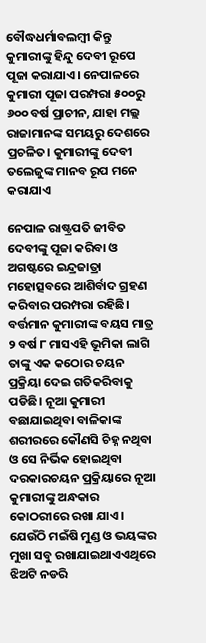ବୌଦ୍ଧଧର୍ମାବଲମ୍ବୀ କିନ୍ତୁ କୁମାରୀଙ୍କୁ ହିନ୍ଦୁ ଦେବୀ ରୂପେ ପୂଜା କରାଯାଏ। ନେପାଳରେ କୁମାରୀ ପୂଜା ପରମ୍ପରା ୫୦୦ରୁ ୬୦୦ ବର୍ଷ ପ୍ରାଚୀନ, ଯାହା ମଲ୍ଲ ରାଜାମାନଙ୍କ ସମୟରୁ ଦେଶରେ ପ୍ରଚଳିତ। କୁମାରୀଙ୍କୁ ଦେବୀ ତଲେଜୁଙ୍କ ମାନବ ରୂପ ମନେ କରାଯାଏ

ନେପାଳ ରାଷ୍ଟ୍ରପତି ଜୀବିତ ଦେବୀଙ୍କୁ ପୂଜା କରିବା ଓ ଅଗଷ୍ଟରେ ଇନ୍ଦ୍ରଜାତ୍ରା ମହୋତ୍ସବରେ ଆଶିର୍ବାଦ ଗ୍ରହଣ କରିବାର ପରମ୍ପରା ରହିଛି। ବର୍ତ୍ତମାନ କୁମାରୀଙ୍କ ବୟସ ମାତ୍ର ୨ ବର୍ଷ ୮ ମାସଏହି ଭୂମିକା ଲାଗି ତାଙ୍କୁ ଏକ କଠୋର ଚୟନ ପ୍ରକ୍ରିୟା ଦେଇ ଗତିକରିବାକୁ ପଡିଛି। ନୂଆ କୁମାରୀ ବଛାଯାଇଥିବା ବାଳିକାଙ୍କ ଶରୀରରେ କୌଣସି ଚିହ୍ନ ନଥିବା ଓ ସେ ନିର୍ଭିକ ହୋଇଥିବା ଦରକାରଚୟନ ପ୍ରକ୍ରିୟାରେ ନୂଆ କୁମାରୀଙ୍କୁ ଅନ୍ଧକାର କୋଠରୀରେ ରଖା ଯାଏ। ଯେଉଁଠି ମଇଁଷି ମୁଣ୍ଡ ଓ ଭୟଙ୍କର ମୁଖା ସବୁ ରଖାଯାଇଥାଏଏଥିରେ ଝିଅଟି ନଡରି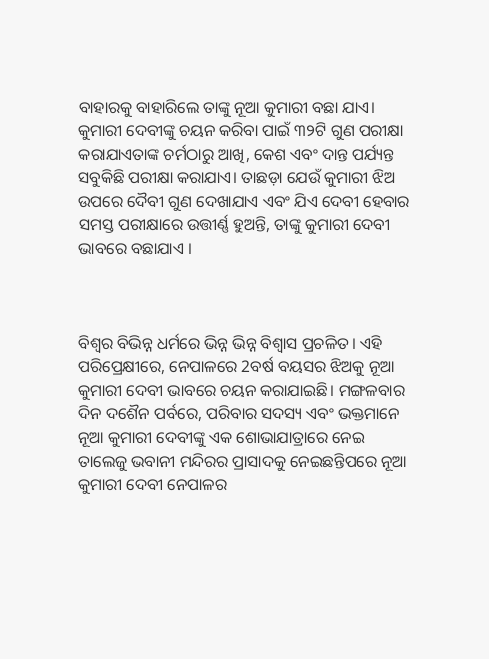ବାହାରକୁ ବାହାରିଲେ ତାଙ୍କୁ ନୂଆ କୁମାରୀ ବଛା ଯାଏ। କୁମାରୀ ଦେବୀଙ୍କୁ ଚୟନ କରିବା ପାଇଁ ୩୨ଟି ଗୁଣ ପରୀକ୍ଷା କରାଯାଏତାଙ୍କ ଚର୍ମଠାରୁ ଆଖି, କେଶ ଏବଂ ଦାନ୍ତ ପର୍ଯ୍ୟନ୍ତ ସବୁକିଛି ପରୀକ୍ଷା କରାଯାଏ। ତାଛଡ଼ା ଯେଉଁ କୁମାରୀ ଝିଅ ଉପରେ ଦୈବୀ ଗୁଣ ଦେଖାଯାଏ ଏବଂ ଯିଏ ଦେବୀ ହେବାର ସମସ୍ତ ପରୀକ୍ଷାରେ ଉତ୍ତୀର୍ଣ୍ଣ ହୁଅନ୍ତି, ତାଙ୍କୁ କୁମାରୀ ଦେବୀ ଭାବରେ ବଛାଯାଏ ।



ବିଶ୍ୱର ବିଭିନ୍ନ ଧର୍ମରେ ଭିନ୍ନ ଭିନ୍ନ ବିଶ୍ୱାସ ପ୍ରଚଳିତ। ଏହି ପରିପ୍ରେକ୍ଷୀରେ, ନେପାଳରେ 2ବର୍ଷ ବୟସର ଝିଅକୁ ନୂଆ କୁମାରୀ ଦେବୀ ଭାବରେ ଚୟନ କରାଯାଇଛି। ମଙ୍ଗଳବାର ଦିନ ଦଶୈନ ପର୍ବରେ, ପରିବାର ସଦସ୍ୟ ଏବଂ ଭକ୍ତମାନେ ନୂଆ କୁମାରୀ ଦେବୀଙ୍କୁ ଏକ ଶୋଭାଯାତ୍ରାରେ ନେଇ ତାଲେଜୁ ଭବାନୀ ମନ୍ଦିରର ପ୍ରାସାଦକୁ ନେଇଛନ୍ତିପରେ ନୂଆ କୁମାରୀ ଦେବୀ ନେପାଳର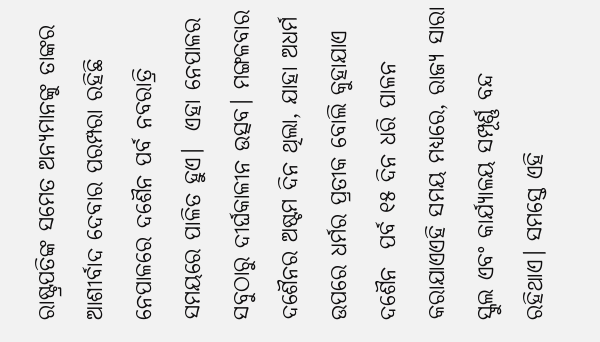ରାଷ୍ଟ୍ରପତିଙ୍କ ସମେତ ଅନ୍ୟମାନଙ୍କୁ ତାଙ୍କର ଆଶୀର୍ବାଦ ଦେବାର ପରମ୍ପରା ରହିଛି ନେପାଳରେ ଦଶୈନ ପର୍ବ ନବରାତ୍ରି ସମୟରେ ପାଳିତ ହୁଏ।  ଏହା ନେପାଳର ସବୁଠାରୁ ଦୀର୍ଘକାଳୀନ ଉତ୍ସବ। ମଙ୍ଗଳବାର ଦଶୈନର ଅଷ୍ଟମ ଦିନ ଥିଲା, ଯାହା ଅଧର୍ମ  ଉପରେ ଧର୍ମର ପ୍ରତୀକ ବୋଲି କୁହାଯାଏ ଦଶୈନ  ପର୍ବ ୧୫ ଦିନ ଧରି ପାଳନ କରାଯାଏଏହି ସମୟ ମଧ୍ୟରେ, ରାଜ୍ୟ ସାରା ସ୍କୁଲ ଏବଂ କାର୍ଯ୍ୟାଳୟ ସମ୍ପୂର୍ଣ୍ଣ ବନ୍ଦ ରହିଥାଏ। ସମସ୍ତେ ଏହି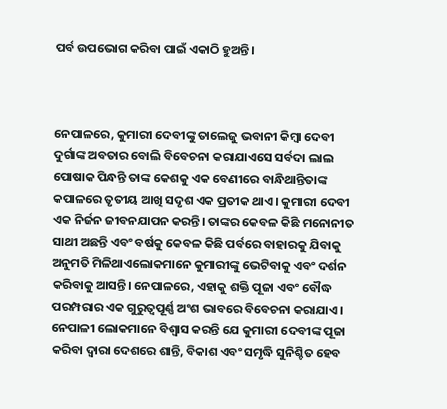ପର୍ବ ଉପଭୋଗ କରିବା ପାଇଁ ଏକାଠି ହୁଅନ୍ତି।



ନେପାଳରେ, କୁମାରୀ ଦେବୀଙ୍କୁ ତାଲେଜୁ ଭବାନୀ କିମ୍ବା ଦେବୀ ଦୁର୍ଗାଙ୍କ ଅବତାର ବୋଲି ବିବେଚନା କରାଯାଏସେ ସର୍ବଦା ଲାଲ ପୋଷାକ ପିନ୍ଧନ୍ତି ତାଙ୍କ କେଶକୁ ଏକ ବେଣୀରେ ବାନ୍ଧିଥାନ୍ତିତାଙ୍କ କପାଳରେ ତୃତୀୟ ଆଖି ସଦୃଶ ଏକ ପ୍ରତୀକ ଥାଏ। କୁମାରୀ ଦେବୀ ଏକ ନିର୍ଜନ ଜୀବନଯାପନ କରନ୍ତି। ତାଙ୍କର କେବଳ କିଛି ମନୋନୀତ ସାଥୀ ଅଛନ୍ତି ଏବଂ ବର୍ଷକୁ କେବଳ କିଛି ପର୍ବରେ ବାହାରକୁ ଯିବାକୁ ଅନୁମତି ମିଳିଥାଏଲୋକମାନେ କୁମାରୀଙ୍କୁ ଭେଟିବାକୁ ଏବଂ ଦର୍ଶନ କରିବାକୁ ଆସନ୍ତି। ନେପାଳରେ, ଏହାକୁ ଶକ୍ତି ପୂଜା ଏବଂ ବୌଦ୍ଧ ପରମ୍ପରାର ଏକ ଗୁରୁତ୍ୱପୂର୍ଣ୍ଣ ଅଂଶ ଭାବରେ ବିବେଚନା କରାଯାଏ। ନେପାଳୀ ଲୋକମାନେ ବିଶ୍ୱାସ କରନ୍ତି ଯେ କୁମାରୀ ଦେବୀଙ୍କ ପୂଜା କରିବା ଦ୍ୱାରା ଦେଶରେ ଶାନ୍ତି, ବିକାଶ ଏବଂ ସମୃଦ୍ଧି ସୁନିଶ୍ଚିତ ହେବ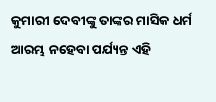କୁମାରୀ ଦେବୀଙ୍କୁ ତାଙ୍କର ମାସିକ ଧର୍ମ ଆରମ୍ଭ ନହେବା ପର୍ଯ୍ୟନ୍ତ ଏହି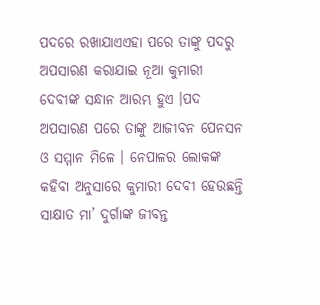ପଦରେ ରଖାଯାଏଏହା ପରେ ତାଙ୍କୁ ପଦରୁ ଅପସାରଣ କରାଯାଇ ନୂଆ କୁମାରୀ ଦେବୀଙ୍କ ସନ୍ଧାନ ଆରମ୍ଭ ହୁଏ ।ପଦ ଅପସାରଣ ପରେ ତାଙ୍କୁ ଆଜୀବନ ପେନସନ ଓ ସମ୍ମାନ ମିଳେ । ନେପାଳର ଲୋକଙ୍କ କହିବା ଅନୁସାରେ କୁମାରୀ ଦେବୀ ହେଉଛନ୍ତି ସାକ୍ଷାତ ମା’ ଦୁର୍ଗାଙ୍କ ଜୀବନ୍ତ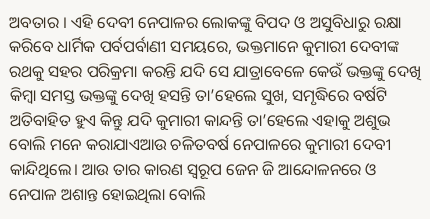ଅବତାର । ଏହି ଦେବୀ ନେପାଳର ଲୋକଙ୍କୁ ବିପଦ ଓ ଅସୁବିଧାରୁ ରକ୍ଷା କରିବେ ଧାର୍ମିକ ପର୍ବପର୍ବାଣୀ ସମୟରେ, ଭକ୍ତମାନେ କୁମାରୀ ଦେବୀଙ୍କ ରଥକୁ ସହର ପରିକ୍ରମା କରନ୍ତି ଯଦି ସେ ଯାତ୍ରାବେଳେ କେଉଁ ଭକ୍ତଙ୍କୁ ଦେଖି କିମ୍ବା ସମସ୍ତ ଭକ୍ତଙ୍କୁ ଦେଖି ହସନ୍ତି ତା’ହେଲେ ସୁଖ, ସମୃଦ୍ଧିରେ ବର୍ଷଟି ଅତିବାହିତ ହୁଏ କିନ୍ତୁ ଯଦି କୁମାରୀ କାନ୍ଦନ୍ତି ତା’ହେଲେ ଏହାକୁ ଅଶୁଭ ବୋଲି ମନେ କରାଯାଏଆଉ ଚଳିତବର୍ଷ ନେପାଳରେ କୁମାରୀ ଦେବୀ କାନ୍ଦିଥିଲେ। ଆଉ ତାର କାରଣ ସ୍ୱରୂପ ଜେନ ଜି ଆନ୍ଦୋଳନରେ ଓ ନେପାଳ ଅଶାନ୍ତ ହୋଇଥିଲା ବୋଲି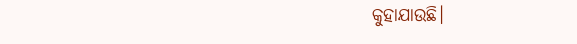କୁହାଯାଉଛି।